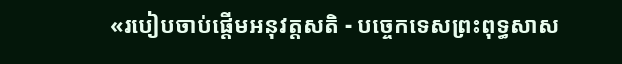«របៀបចាប់ផ្តើមអនុវត្តសតិ - បច្ចេកទេសព្រះពុទ្ធសាស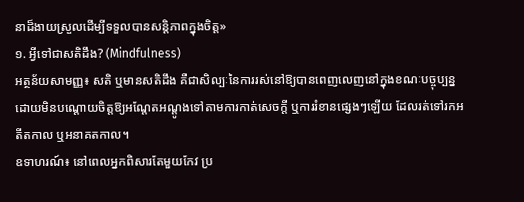នាដ៏ងាយស្រួលដើម្បីទទួលបានសន្តិភាពក្នុងចិត្ត»
១. អ្វីទៅជាសតិដឹង? (Mindfulness)
អត្ថន័យសាមញ្ញ៖ សតិ ឬមានសតិដឹង គឺជាសិល្បៈនៃការរស់នៅឱ្យបានពេញលេញនៅក្នុងខណៈបច្ចុប្បន្ន ដោយមិនបណ្តោយចិត្តឱ្យអណ្តែតអណ្តូងទៅតាមការកាត់សេចក្តី ឬការរំខានផ្សេងៗឡើយ ដែលរត់ទៅរកអតីតកាល ឬអនាគតកាល។
ឧទាហរណ៍៖ នៅពេលអ្នកពិសារតែមួយកែវ ប្រ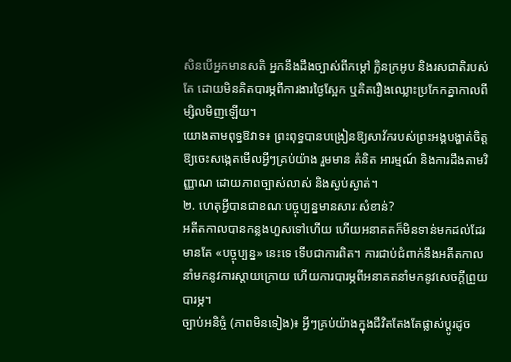សិនបើអ្នកមានសតិ អ្នកនឹងដឹងច្បាស់ពីកម្តៅ ក្លិនក្រអូប និងរសជាតិរបស់តែ ដោយមិនគិតបារម្ភពីការងារថ្ងៃស្អែក ឬគិតរឿងឈ្លោះប្រកែកគ្នាកាលពីម្សិលមិញឡើយ។
យោងតាមពុទ្ធឱវាទ៖ ព្រះពុទ្ធបានបង្រៀនឱ្យសាវ័ករបស់ព្រះអង្គបង្ហាត់ចិត្តឱ្យចេះសង្កេតមើលអ្វីៗគ្រប់យ៉ាង រួមមាន គំនិត អារម្មណ៍ និងការដឹងតាមវិញ្ញាណ ដោយភាពច្បាស់លាស់ និងស្ងប់ស្ងាត់។
២. ហេតុអ្វីបានជាខណៈបច្ចុប្បន្នមានសារៈសំខាន់?
អតីតកាលបានកន្លងហួសទៅហើយ ហើយអនាគតក៏មិនទាន់មកដល់ដែរ មានតែ «បច្ចុប្បន្ន» នេះទេ ទើបជាការពិត។ ការជាប់ជំពាក់នឹងអតីតកាលនាំមកនូវការស្តាយក្រោយ ហើយការបារម្ភពីអនាគតនាំមកនូវសេចក្តីព្រួយបារម្ភ។
ច្បាប់អនិច្ចំ (ភាពមិនទៀង)៖ អ្វីៗគ្រប់យ៉ាងក្នុងជីវិតតែងតែផ្លាស់ប្តូរដូច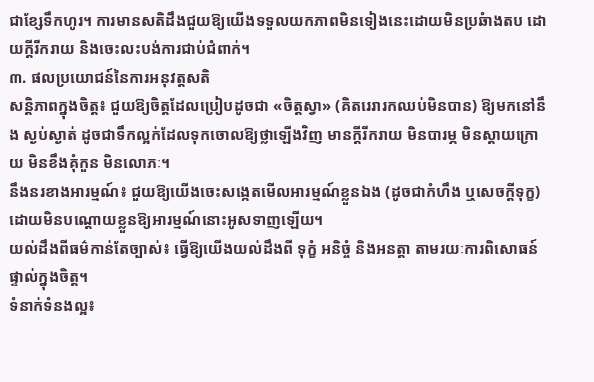ជាខ្សែទឹកហូរ។ ការមានសតិដឹងជួយឱ្យយើងទទួលយកភាពមិនទៀងនេះដោយមិនប្រឆំាងតប ដោយក្តីរីករាយ និងចេះលះបង់ការជាប់ជំពាក់។
៣. ផលប្រយោជន៍នៃការអនុវត្តសតិ
សន្តិភាពក្នុងចិត្ត៖ ជួយឱ្យចិត្តដែលប្រៀបដូចជា «ចិត្តស្វា» (គិតរេរារកឈប់មិនបាន) ឱ្យមកនៅនឹង ស្ងប់ស្ងាត់ ដូចជាទឹកល្អក់ដែលទុកចោលឱ្យថ្លាឡើងវិញ មានក្តីរីករាយ មិនបារម្ភ មិនស្តាយក្រោយ មិនខឹងគុំកួន មិនលោភៈ។
នឹងនរខាងអារម្មណ៍៖ ជួយឱ្យយើងចេះសង្កេតមើលអារម្មណ៍ខ្លួនឯង (ដូចជាកំហឹង ឬសេចក្តីទុក្ខ) ដោយមិនបណ្តោយខ្លួនឱ្យអារម្មណ៍នោះអូសទាញឡើយ។
យល់ដឹងពីធម៌កាន់តែច្បាស់៖ ធ្វើឱ្យយើងយល់ដឹងពី ទុក្ខំ អនិច្ចំ និងអនត្តា តាមរយៈការពិសោធន៍ផ្ទាល់ក្នុងចិត្ត។
ទំនាក់ទំនងល្អ៖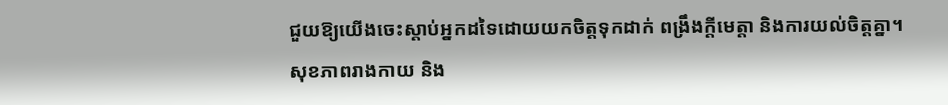ជួយឱ្យយើងចេះស្តាប់អ្នកដទៃដោយយកចិត្តទុកដាក់ ពង្រឹងក្តីមេត្តា និងការយល់ចិត្តគ្នា។
សុខភាពរាងកាយ និង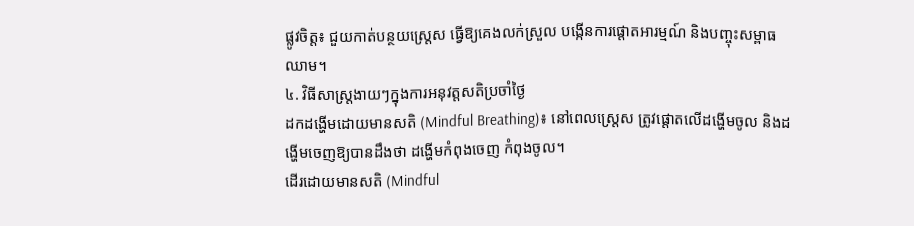ផ្លូវចិត្ត៖ ជួយកាត់បន្ថយស្រ្តេស ធ្វើឱ្យគេងលក់ស្រួល បង្កើនការផ្ដោតអារម្មណ៍ និងបញ្ចុះសម្ពាធឈាម។
៤. វិធីសាស្ត្រងាយៗក្នុងការអនុវត្តសតិប្រចាំថ្ងៃ
ដកដង្ហើមដោយមានសតិ (Mindful Breathing)៖ នៅពេលស្ត្រេស ត្រូវផ្ដោតលើដង្ហើមចូល និងដង្ហើមចេញឱ្យបានដឹងថា ដង្ហើមកំពុងចេញ កំពុងចូល។
ដើរដោយមានសតិ (Mindful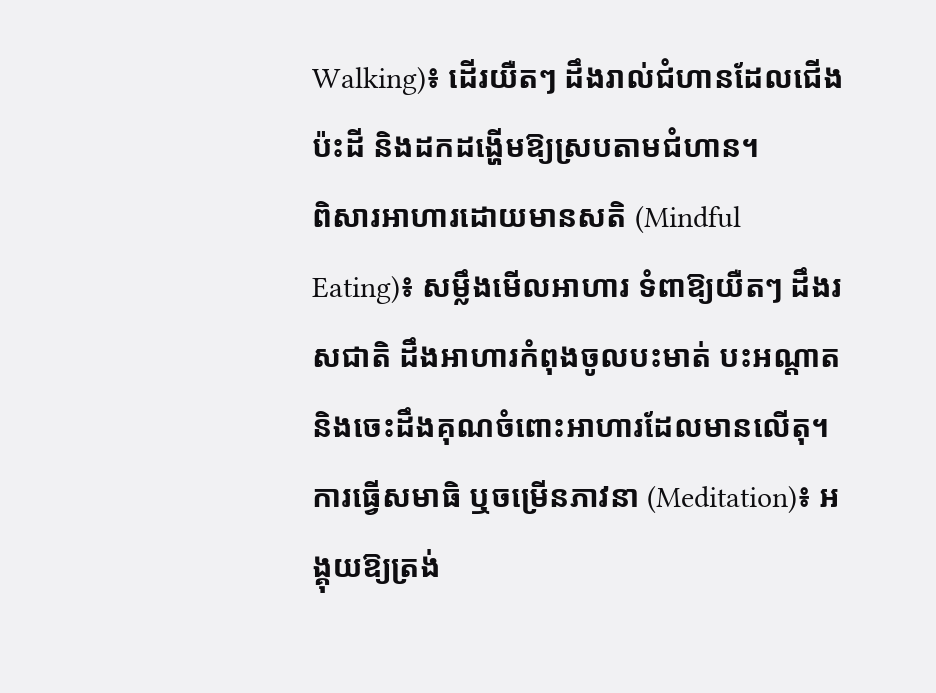Walking)៖ ដើរយឺតៗ ដឹងរាល់ជំហានដែលជើងប៉ះដី និងដកដង្ហើមឱ្យស្របតាមជំហាន។
ពិសារអាហារដោយមានសតិ (Mindful Eating)៖ សម្លឹងមើលអាហារ ទំពាឱ្យយឺតៗ ដឹងរសជាតិ ដឹងអាហារកំពុងចូលបះមាត់ បះអណ្តាត និងចេះដឹងគុណចំពោះអាហារដែលមានលើតុ។
ការធ្វើសមាធិ ឬចម្រើនភាវនា (Meditation)៖ អង្គុយឱ្យត្រង់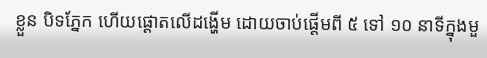ខ្លួន បិទភ្នែក ហើយផ្ដោតលើដង្ហើម ដោយចាប់ផ្ដើមពី ៥ ទៅ ១០ នាទីក្នុងមួ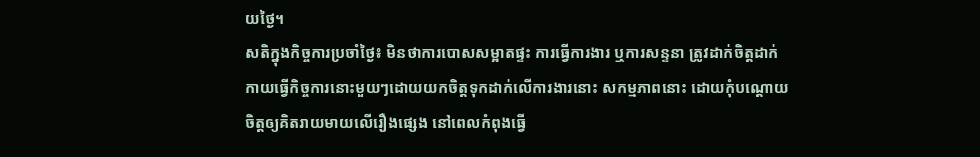យថ្ងៃ។
សតិក្នុងកិច្ចការប្រចាំថ្ងៃ៖ មិនថាការបោសសម្អាតផ្ទះ ការធ្វើការងារ ឬការសន្ទនា ត្រូវដាក់ចិត្តដាក់កាយធ្វើកិច្ចការនោះមួយៗដោយយកចិត្តទុកដាក់លើការងារនោះ សកម្មភាពនោះ ដោយកុំបណ្តោយចិត្តឲ្យគិតរាយមាយលើរឿងផ្សេង នៅពេលកំពុងធ្វើ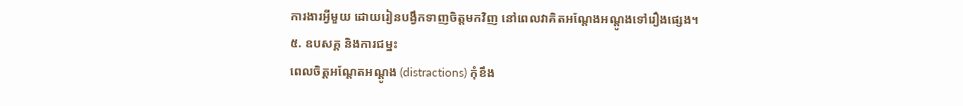ការងារអ្វីមួយ ដោយរៀនបង្វឹកទាញចិត្តមកវិញ នៅពេលវាគិតអណ្តែងអណ្តូងទៅរឿងផ្សេង។
៥. ឧបសគ្គ និងការជម្នះ
ពេលចិត្តអណ្តែតអណ្តូង (distractions) កុំខឹង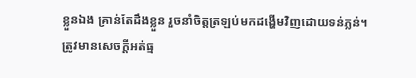ខ្លួនឯង គ្រាន់តែដឹងខ្លួន រួចនាំចិត្តត្រឡប់មកដង្ហើមវិញដោយទន់ភ្លន់។
ត្រូវមានសេចក្តីអត់ធ្ម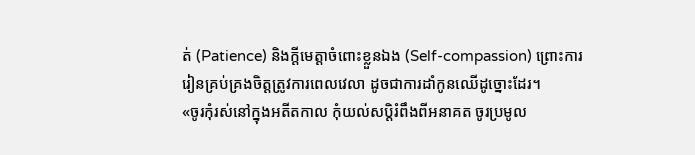ត់ (Patience) និងក្តីមេត្តាចំពោះខ្លួនឯង (Self-compassion) ព្រោះការរៀនគ្រប់គ្រងចិត្តត្រូវការពេលវេលា ដូចជាការដាំកូនឈើដូច្នោះដែរ។
«ចូរកុំរស់នៅក្នុងអតីតកាល កុំយល់សប្តិរំពឹងពីអនាគត ចូរប្រមូល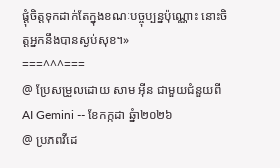ផ្ដុំចិត្តទុកដាក់តែក្នុងខណៈបច្ចុប្បន្នប៉ុណ្ណោះ នោះចិត្តអ្នកនឹងបានស្ងប់សុខ។»
===^^^===
@ ប្រែសម្រួលដោយ សាម អ៊ីន ជាមួយជំនួយពី AI Gemini -- ខែកក្កដា ឆ្នំា២០២៦
@ ប្រភពវីដេ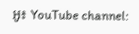អូ៖ YouTube channel: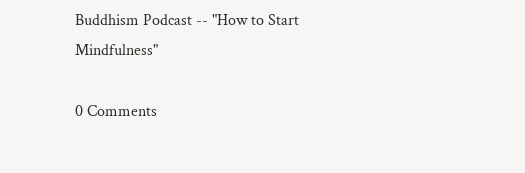Buddhism Podcast -- "How to Start Mindfulness"

0 Comments